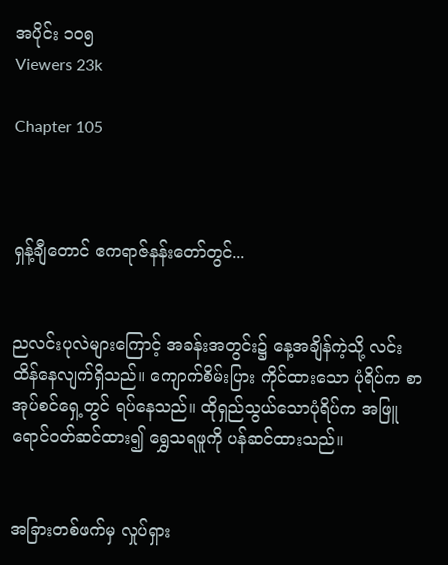အပိုင်း ၁၀၅
Viewers 23k

Chapter 105



ရှန့်ချီတောင် ဧကရာဇ်နန်းတော်တွင်...


ညလင်းပုလဲများကြောင့် အခန်းအတွင်း၌ နေ့အချိန်ကဲ့သို့ လင်းထိန်နေလျက်ရှိသည်။ ကျောက်စိမ်းပြား ကိုင်ထားသော ပုံရိပ်က စာအုပ်စင်ရှေ့တွင် ရပ်နေသည်။ ထိုရှည်သွယ်သောပုံရိပ်က အဖြူရောင်ဝတ်ဆင်ထား၍ ရွှေသရဖူကို ပန်ဆင်ထားသည်။


အခြားတစ်ဖက်မှ လှုပ်ရှား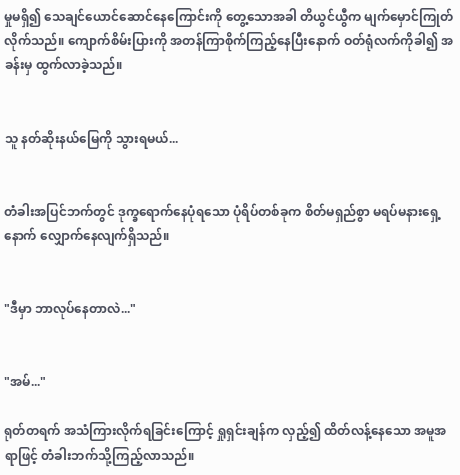မှုမရှိ၍ သေချင်ယောင်ဆောင်နေကြောင်းကို တွေ့သောအခါ တိယွင်ယွီက မျက်မှောင်ကြုတ်လိုက်သည်။ ကျောက်စိမ်းပြားကို အတန်ကြာစိုက်ကြည့်နေပြီးနောက် ဝတ်ရုံလက်ကိုခါ၍ အခန်းမှ ထွက်လာခဲ့သည်။


သူ နတ်ဆိုးနယ်မြေကို သွားရမယ်...


တံခါးအပြင်ဘက်တွင် ဒုက္ခရောက်နေပုံရသော ပုံရိပ်တစ်ခုက စိတ်မရှည်စွာ မရပ်မနားရှေ့နောက် လျှောက်နေလျက်ရှိသည်။


"ဒီမှာ ဘာလုပ်နေတာလဲ..."


"အမ်..."

ရုတ်တရက် အသံကြားလိုက်ရခြင်းကြောင့် ရှုရှင်းချန်က လှည့်၍ ထိတ်လန့်နေသော အမူအရာဖြင့် တံခါးဘက်သို့ကြည့်လာသည်။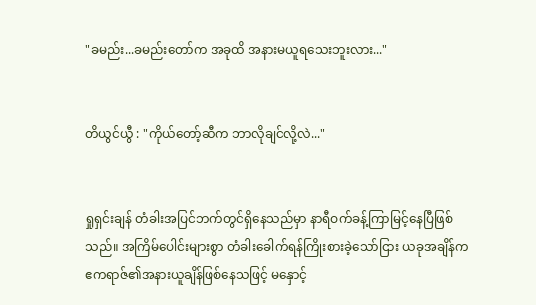"ခမည်း...ခမည်းတော်က အခုထိ အနားမယူရသေးဘူးလား..."


တိယွင်ယွီ : "ကိုယ်တော့်ဆီက ဘာလိုချင်လို့လဲ..."


ရှုရှင်းချန် တံခါးအပြင်ဘက်တွင်ရှိနေသည်မှာ နာရီဝက်ခန့်ကြာမြင့်နေပြီဖြစ်သည်။ အကြိမ်ပေါင်းများစွာ တံခါးခေါက်ရန်ကြိုးစားခဲ့သော်ငြား ယခုအချိန်က ဧကရာဇ်၏အနားယူချိန်ဖြစ်နေသဖြင့် မနှောင့်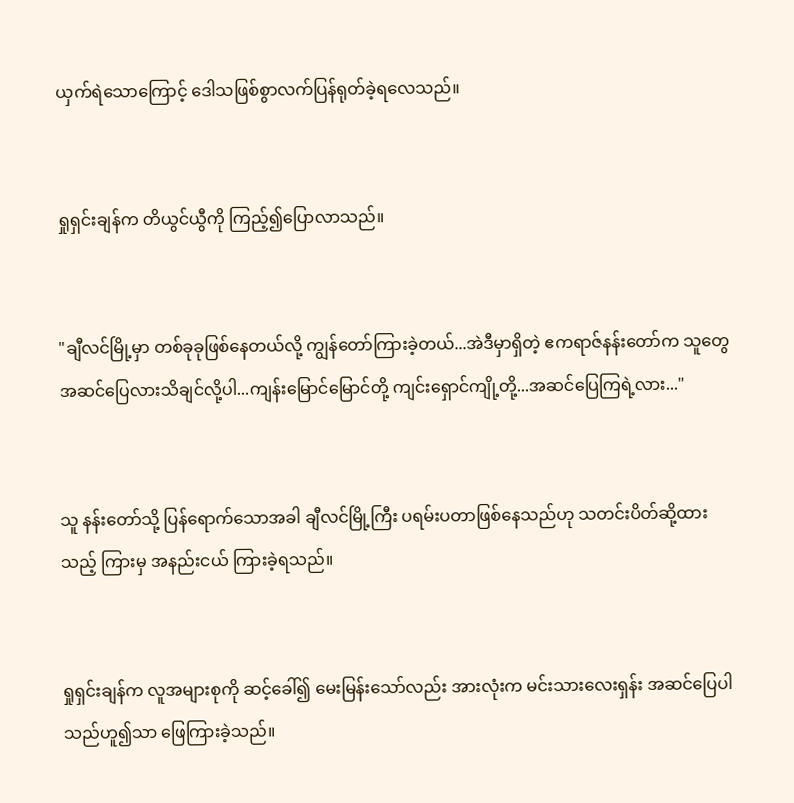ယှက်ရဲသောကြောင့် ဒေါသဖြစ်စွာလက်ပြန်ရုတ်ခဲ့ရလေသည်။


ရှုရှင်းချန်က တိယွင်ယွီကို ကြည့်၍ပြောလာသည်။


"ချီလင်မြို့မှာ တစ်ခုခုဖြစ်နေတယ်လို့ ကျွန်တော်ကြားခဲ့တယ်...အဲဒီမှာရှိတဲ့ ဧကရာဇ်နန်းတော်က သူတွေ အဆင်ပြေလားသိချင်လို့ပါ...ကျန်းမြောင်မြောင်တို့ ကျင်းရှောင်ကျို့တို့...အဆင်ပြေကြရဲ့လား..."


သူ နန်းတော်သို့ ပြန်ရောက်သောအခါ ချီလင်မြို့ကြီး ပရမ်းပတာဖြစ်နေသည်ဟု သတင်းပိတ်ဆို့ထားသည့် ကြားမှ အနည်းငယ် ကြားခဲ့ရသည်။


ရှုရှင်းချန်က လူအများစုကို ဆင့်ခေါ်၍ မေးမြန်းသော်လည်း အားလုံးက မင်းသားလေးရှန်း အဆင်ပြေပါသည်ဟူ၍သာ ဖြေကြားခဲ့သည်။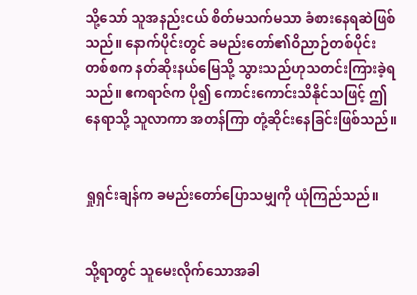သို့သော် သူအနည်းငယ် စိတ်မသက်မသာ ခံစားနေရဆဲဖြစ်သည်။ နောက်ပိုင်းတွင် ခမည်းတော်၏ဝိညာဉ်တစ်ပိုင်းတစ်စက နတ်ဆိုးနယ်မြေသို့ သွားသည်ဟုသတင်းကြားခဲ့ရသည်။ ဧကရာဇ်က ပို၍ ကောင်းကောင်းသိနိုင်သဖြင့် ဤနေရာသို့ သူလာကာ အတန်ကြာ တုံ့ဆိုင်းနေခြင်းဖြစ်သည်။


ရှုရှင်းချန်က ခမည်းတော်ပြောသမျှကို ယုံကြည်သည်။


သို့ရာတွင် သူမေးလိုက်သောအခါ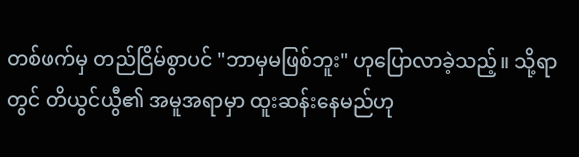တစ်ဖက်မှ တည်ငြိမ်စွာပင် "ဘာမှမဖြစ်ဘူး" ဟုပြောလာခဲ့သည့်။ သို့ရာတွင် တိယွင်ယွီ၏ အမူအရာမှာ ထူးဆန်းနေမည်ဟု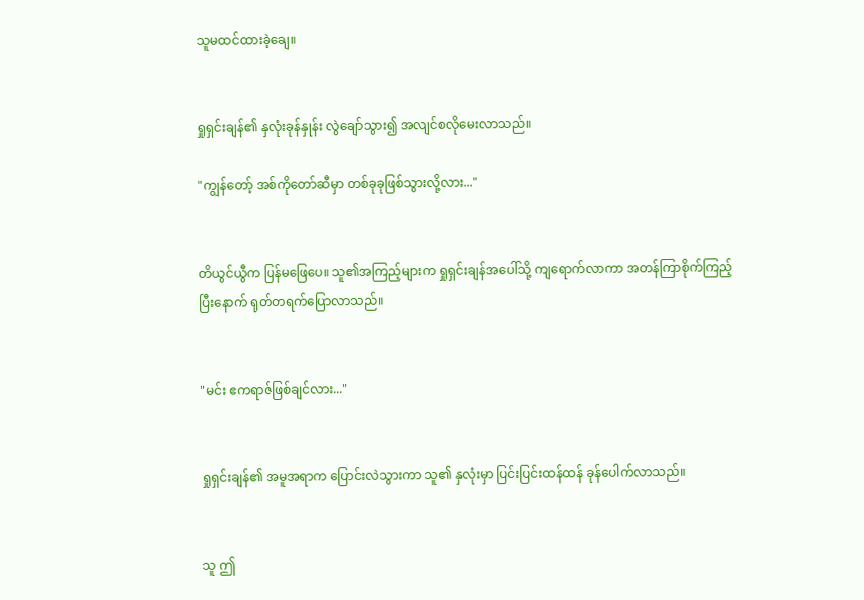သူမထင်ထားခဲ့ချေ။


ရှုရှင်းချန်၏ နှလုံးခုန်နှုန်း လွဲချော်သွား၍ အလျင်စလိုမေးလာသည်။

"ကျွန်တော့် အစ်ကိုတော်ဆီမှာ တစ်ခုခုဖြစ်သွားလို့လား..."


တိယွင်ယွီက ပြန်မဖြေပေ။ သူ၏အကြည့်များက ရှုရှင်းချန်အပေါ်သို့ ကျရောက်လာကာ အတန်ကြာစိုက်ကြည့်ပြီးနောက် ရုတ်တရက်ပြောလာသည်။


"မင်း ဧကရာဇ်ဖြစ်ချင်လား..."


ရှုရှင်းချန်၏ အမူအရာက ပြောင်းလဲသွားကာ သူ၏ နှလုံးမှာ ပြင်းပြင်းထန်ထန် ခုန်ပေါက်လာသည်။


သူ ဤ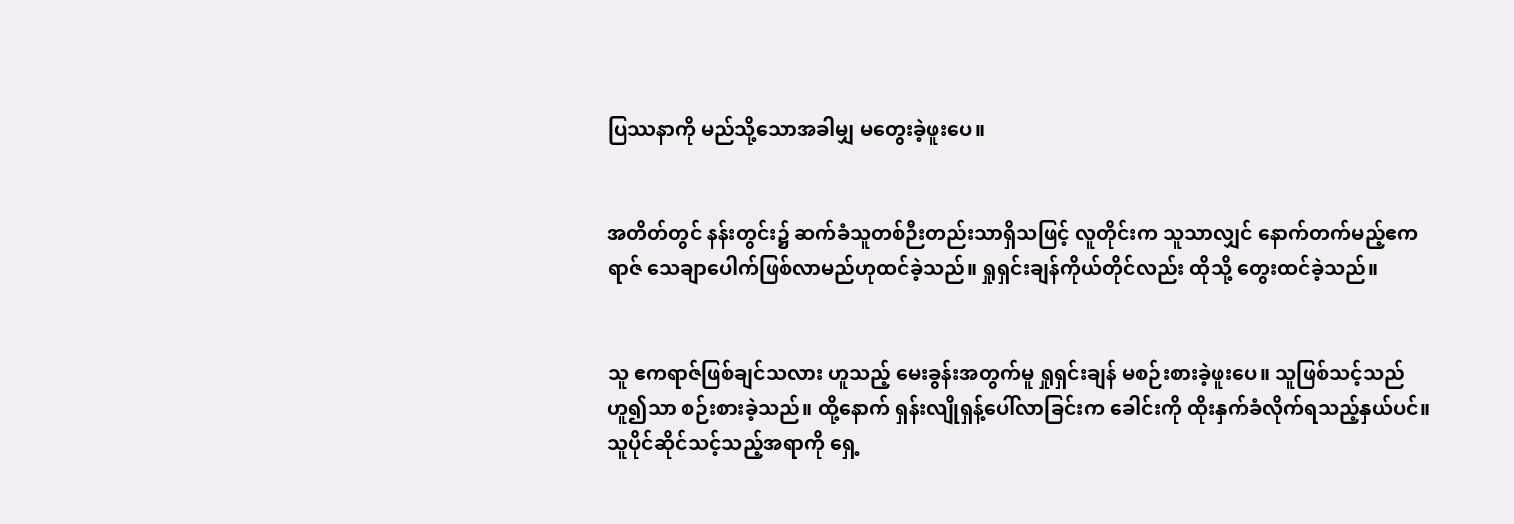ပြဿနာကို မည်သို့သောအခါမျှ မတွေးခဲ့ဖူးပေ။


အတိတ်တွင် နန်းတွင်း၌ ဆက်ခံသူတစ်ဉီးတည်းသာရှိသဖြင့် လူတိုင်းက သူသာလျှင် နောက်တက်မည့်ဧကရာဇ် သေချာပေါက်ဖြစ်လာမည်ဟုထင်ခဲ့သည်။ ရှုရှင်းချန်ကိုယ်တိုင်လည်း ထိုသို့ တွေးထင်ခဲ့သည်။


သူ ဧကရာဇ်ဖြစ်ချင်သလား ဟူသည့် မေးခွန်းအတွက်မူ ရှုရှင်းချန် မစဉ်းစားခဲ့ဖူးပေ။ သူဖြစ်သင့်သည် ဟူ၍သာ စဉ်းစားခဲ့သည်။ ထို့နောက် ရှန်းလျိုရှန့်ပေါ်လာခြင်းက ခေါင်းကို ထိုးနှက်ခံလိုက်ရသည့်နှယ်ပင်။ သူပိုင်ဆိုင်သင့်သည့်အရာကို ရှေ့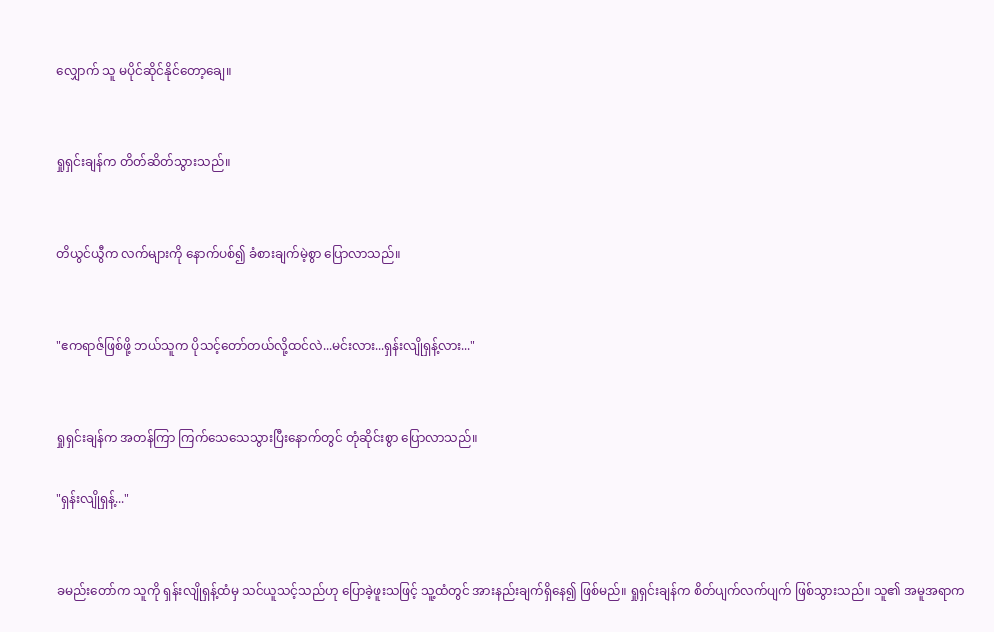လျှောက် သူ မပိုင်ဆိုင်နိုင်တော့ချေ။


ရှုရှင်းချန်က တိတ်ဆိတ်သွားသည်။


တိယွင်ယွီက လက်များကို နောက်ပစ်၍ ခံစားချက်မဲ့စွာ ပြောလာသည်။


"ဧကရာဇ်ဖြစ်ဖို့ ဘယ်သူက ပိုသင့်တော်တယ်လို့ထင်လဲ...မင်းလား...ရှန်းလျိုရှန့်လား..."


ရှုရှင်းချန်က အတန်ကြာ ကြက်သေသေသွားပြီးနောက်တွင် တုံဆိုင်းစွာ ပြောလာသည်။

"ရှန်းလျိုရှန့်..."


ခမည်းတော်က သူကို ရှန်းလျိုရှန့်ထံမှ သင်ယူသင့်သည်ဟု ပြောခဲ့ဖူးသဖြင့် သူ့ထံတွင် အားနည်းချက်ရှိနေ၍ ဖြစ်မည်။ ရှုရှင်းချန်က စိတ်ပျက်လက်ပျက် ဖြစ်သွားသည်။ သူ၏ အမူအရာက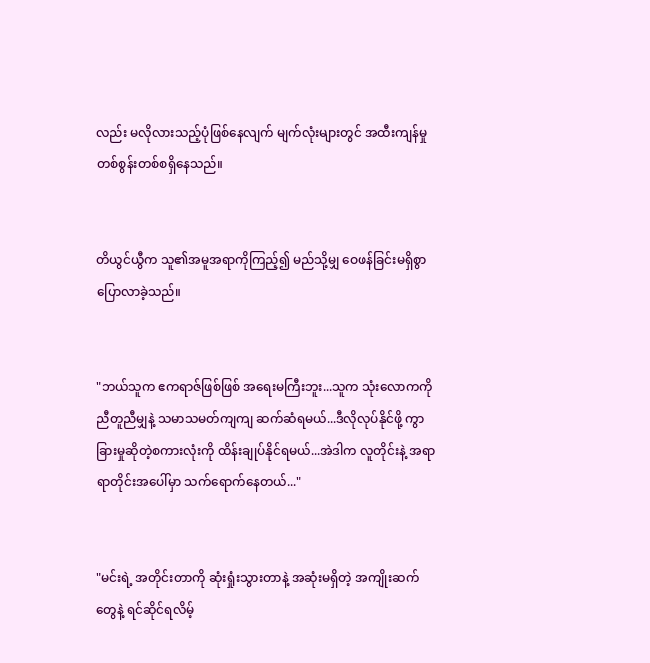လည်း မလိုလားသည့်ပုံဖြစ်နေလျက် မျက်လုံးများတွင် အထီးကျန်မှု တစ်စွန်းတစ်စရှိနေသည်။


တိယွင်ယွီက သူ၏အမူအရာကိုကြည့်၍ မည်သို့မျှ ဝေဖန်ခြင်းမရှိစွာ ပြောလာခဲ့သည်။


"ဘယ်သူက ဧကရာဇ်ဖြစ်ဖြစ် အရေးမကြီးဘူး...သူက သုံးလောကကို ညီတူညီမျှနဲ့ သမာသမတ်ကျကျ ဆက်ဆံရမယ်...ဒီလိုလုပ်နိုင်ဖို့ ကွာခြားမှုဆိုတဲ့စကားလုံးကို ထိန်းချုပ်နိုင်ရမယ်...အဲဒါက လူတိုင်းနဲ့ အရာရာတိုင်းအပေါ်မှာ သက်ရောက်နေတယ်..."


"မင်းရဲ့ အတိုင်းတာကို ဆုံးရှုံးသွားတာနဲ့ အဆုံးမရှိတဲ့ အကျိုးဆက်တွေနဲ့ ရင်ဆိုင်ရလိမ့်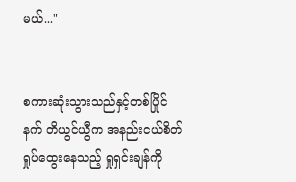မယ်..."


စကားဆုံးသွားသည်နှင့်တစ်ပြိုင်နက် တိယွင်ယွီက အနည်းငယ်စိတ်ရှုပ်ထွေးနေသည့် ရှုရှင်းချန်ကို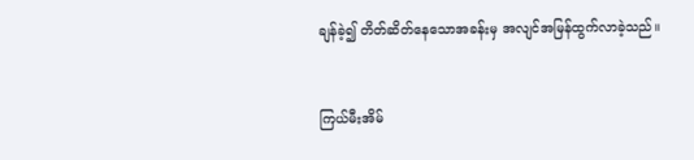ချန်ခဲ့၍ တိတ်ဆိတ်နေသောအခန်းမှ အလျင်အမြန်ထွက်လာခဲ့သည်။


ကြယ်မီးအိမ်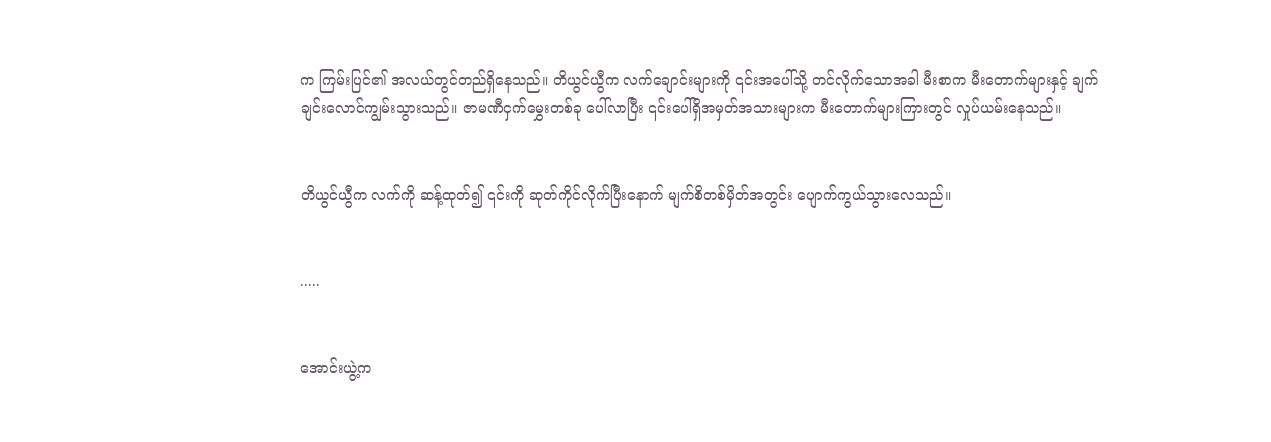က ကြမ်းပြင်၏ အလယ်တွင်တည်ရှိနေသည်။ တိယွင်ယွီက လက်ချောင်းများကို ၎င်းအပေါ်သို့ တင်လိုက်သောအခါ မီးစာက မီးတောက်များနှင့် ချက်ချင်းလောင်ကျွမ်းသွားသည်။ ဇာမဏီငှက်မွှေးတစ်ခု ပေါ်လာပြီး ၎င်းပေါ်ရှိအမှတ်အသားများက မီးတောက်များကြားတွင် လှုပ်ယမ်းနေသည်။


တိယွင်ယွီက လက်ကို ဆန့်ထုတ်၍ ၎င်းကို ဆုတ်ကိုင်လိုက်ပြီးနောက် မျက်စိတစ်မှိတ်အတွင်း ပျောက်ကွယ်သွားလေသည်။


.....


အောင်းယွဲ့က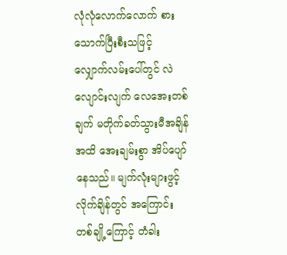လုံလုံလောက်လောက် စားသောက်ပြီးစီးသဖြင့် လျှောက်လမ်းပေါ်တွင် လဲလျောင်းလျက် လေအေးတစ်ချက် မတိုက်ခတ်သွားမီအချိန်အထိ အေးချမ်းစွာ အိပ်ပျော်နေသည်။ မျက်လုံးများဖွင့်လိုက်ချိန်တွင် အကြောင်းတစ်ချို့ကြောင့် တံခါး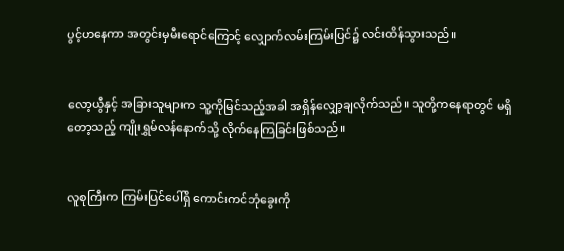ပွင့်ဟနေကာ အတွင်းမှမီးရောင်ကြောင့် လျှောက်လမ်းကြမ်းပြင်၌ လင်းထိန်သွားသည်။


လော့ယွီနှင့် အခြားသူများက သူ့ကိုမြင်သည့်အခါ အရှိန်လျှော့ချလိုက်သည်။ သူတို့ကနေရာတွင် မရှိတော့သည့် ကျိုးရွှမ်လန်နောက်သို့ လိုက်နေကြခြင်းဖြစ်သည်။


လူစုကြီးက ကြမ်းပြင်ပေါ်ရှိ ကောင်းကင်ဘုံခွေးကို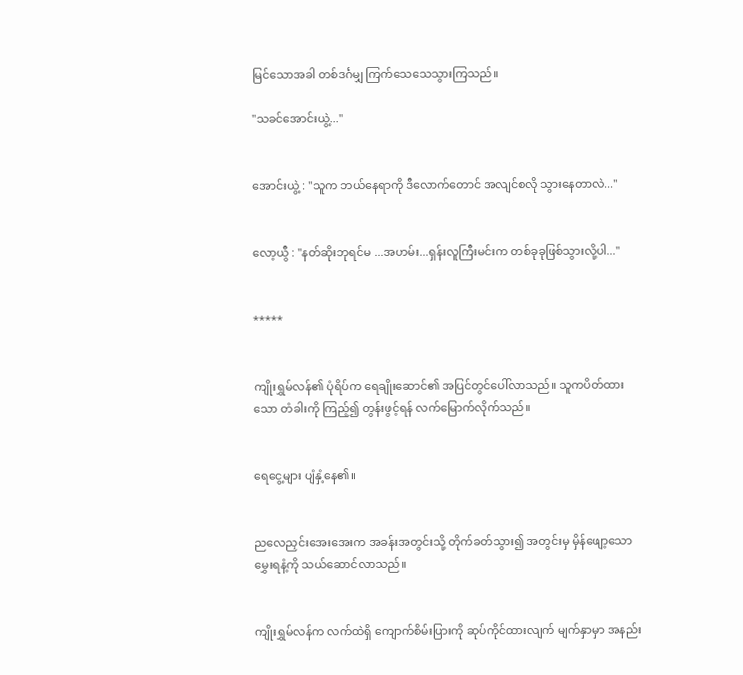မြင်သောအခါ တစ်ဒင်္ဂမျှ ကြက်သေသေသွားကြသည်။

"သခင်အောင်းယွဲ့..."


အောင်းယွဲ့ : "သူက ဘယ်နေရာကို ဒီလောက်တောင် အလျင်စလို သွားနေတာလဲ..."


လော့ယွီ : "နတ်ဆိုးဘုရင်မ ...အဟမ်း...ရှန်းလူကြီးမင်းက တစ်ခုခုဖြစ်သွားလို့ပါ..."


*****


ကျိုးရွှမ်လန်၏ ပုံရိပ်က ရေချိုးဆောင်၏ အပြင်တွင်ပေါ်လာသည်။ သူကပိတ်ထားသော တံခါးကို ကြည့်၍ တွန်းဖွင့်ရန် လက်မြောက်လိုက်သည်။


ရေငွေ့များ ပျံနှံ့နေ၏။


ညလေညှင်းအေးအေးက အခန်းအတွင်းသို့ တိုက်ခတ်သွား၍ အတွင်းမှ မှိန်ဖျော့သော မွှေးရနံ့ကို သယ်ဆောင်လာသည်။


ကျိုးရွှမ်လန်က လက်ထဲရှိ ကျောက်စိမ်းပြားကို ဆုပ်ကိုင်ထားလျက် မျက်နှာမှာ အနည်း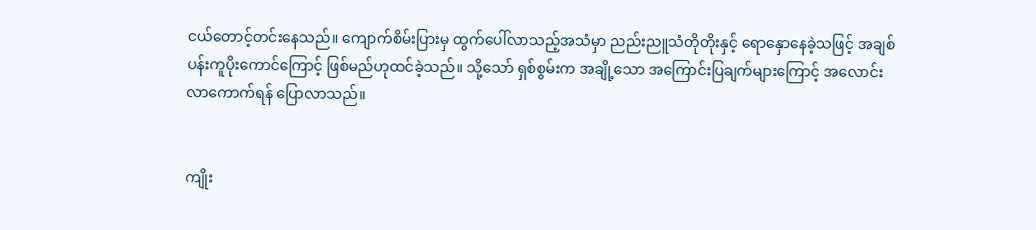ငယ်တောင့်တင်းနေသည်။ ကျောက်စိမ်းပြားမှ ထွက်ပေါ်လာသည့်အသံမှာ ညည်းညူသံတိုတိုးနှင့် ရောနှောနေခဲ့သဖြင့် အချစ်ပန်းကူပိုးကောင်ကြောင့် ဖြစ်မည်ဟုထင်ခဲ့သည်။ သို့သော် ရှစ်စွမ်းက အချို့သော အကြောင်းပြချက်များကြောင့် အလောင်းလာကောက်ရန် ပြောလာသည်။


ကျိုး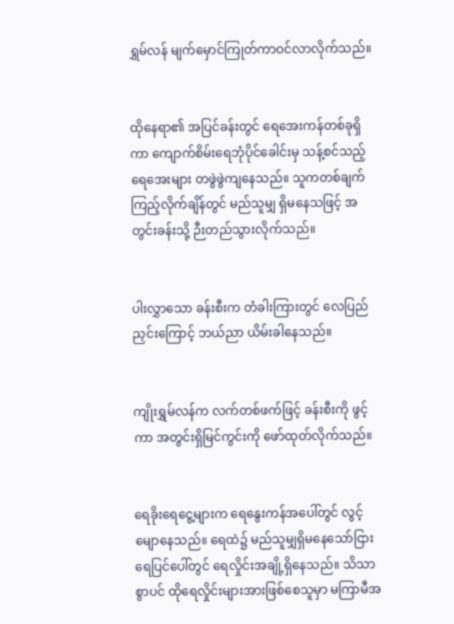ရွှမ်လန် မျက်မှောင်ကြုတ်ကာဝင်လာလိုက်သည်။


ထိုနေရာ၏ အပြင်ခန်းတွင် ရေအေးကန်တစ်ခုရှိကာ ကျောက်စိမ်းရေဘုံပိုင်ခေါင်းမှ သန့်စင်သည့်ရေအေးများ တဖွဲဖွဲကျနေသည်။ သူကတစ်ချက်ကြည့်လိုက်ချိန်တွင် မည်သူမျှ ရှိမနေသဖြင့် အတွင်းခန်းသို့ ဉီးတည်သွားလိုက်သည်။


ပါးလွှာသော ခန်းစီးက တံခါးကြားတွင် လေပြည်ညှင်းကြောင့် ဘယ်ညာ ယိမ်းခါနေသည်။


ကျိုးရွှမ်လန်က လက်တစ်ဖက်ဖြင့် ခန်းစီးကို ဖွင့်ကာ အတွင်းရှိမြင်ကွင်းကို ဖော်ထုတ်လိုက်သည်။


ရေခိုးရေငွေ့များက ရေနွေးကန်အပေါ်တွင် လွင့်မျောနေသည်။ ရေထဲ၌ မည်သူမျှရှိမနေသော်ငြား ရေပြင်ပေါ်တွင် ရေလှိုင်းအချို့ရှိနေသည်။ သိသာစွာပင် ထိုရေလှိုင်းများအားဖြစ်စေသူမှာ မကြာမီအ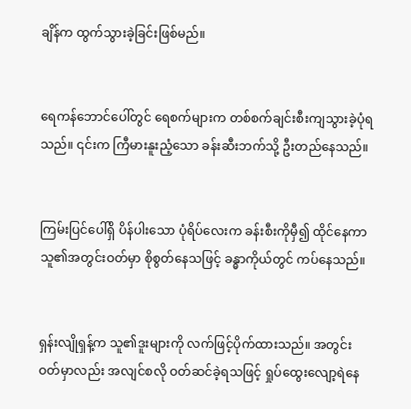ချိန်က ထွက်သွားခဲ့ခြင်းဖြစ်မည်။


ရေကန်ဘောင်ပေါ်တွင် ရေစက်များက တစ်စက်ချင်းစီးကျသွားခဲ့ပုံရသည်။ ၎င်းက ကြီမားနူးညံ့သော ခန်းဆီးဘက်သို့ ဦးတည်နေသည်။


ကြမ်းပြင်ပေါ်ရှိ ပိန်ပါးသော ပုံရိပ်လေးက ခန်းစီးကိုမှီ၍ ထိုင်နေကာ သူ၏အတွင်းဝတ်မှာ စိုစွတ်နေသဖြင့် ခန္ဓာကိုယ်တွင် ကပ်နေသည်။


ရှန်းလျိုရှန့်က သူ၏ဒူးများကို လက်ဖြင့်ပိုက်ထားသည်။ အတွင်းဝတ်မှာလည်း အလျင်စလို ဝတ်ဆင်ခဲ့ရသဖြင့် ရှုပ်ထွေးလျော့ရဲနေ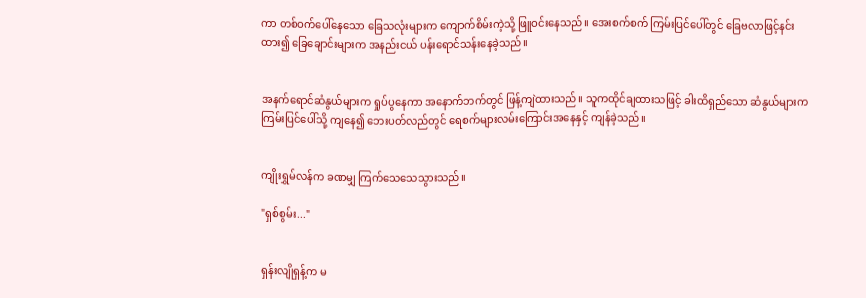ကာ တစ်ဝက်ပေါ်နေသော ခြေသလုံးများက ကျောက်စိမ်းကဲ့သို့ ဖြူဝင်းနေသည်။ အေးစက်စက် ကြမ်းပြင်ပေါ်တွင် ခြေဗလာဖြင့်နင်းထား၍ ခြေချောင်းများက အနည်းငယ် ပန်းရောင်သန်းနေခဲ့သည်။


အနက်ရောင်ဆံနွယ်များက ရှုပ်ပွနေကာ အနောက်ဘက်တွင် ဖြန့်ကျဲထားသည်။ သူကထိုင်ချထားသဖြင့် ခါးထိရှည်သော ဆံနွယ်များက ကြမ်းပြင်ပေါ်သို့ ကျနေ၍ ဘေးပတ်လည်တွင် ရေစက်များလမ်းကြောင်းအနေနှင့် ကျန်ခဲ့သည်။


ကျိုးရွှမ်လန်က ခဏမျှ ကြက်သေသေသွားသည်။

"ရှစ်စွမ်း..."


ရှန်းလျိုရှန့်က မ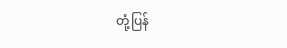တုံ့ပြန်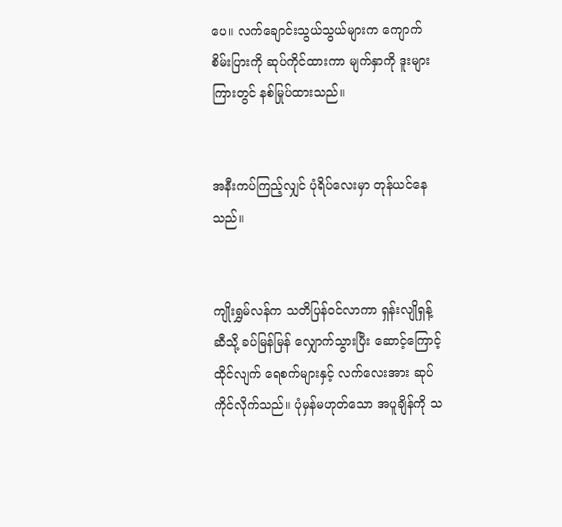ပေ။ လက်ချောင်းသွယ်သွယ်များက ကျောက်စိမ်းပြားကို ဆုပ်ကိုင်ထားကာ မျက်နှာကို ဒူးများကြားတွင် နစ်မြုပ်ထားသည်။


အနီးကပ်ကြည့်လျှင် ပုံရိပ်လေးမှာ တုန်ယင်နေသည်။


ကျိုးရွှမ်လန်က သတိပြန်ဝင်လာကာ ရှန်းလျိုရှန့်ဆီသို့ ခပ်မြန်မြန် လျှောက်သွားပြီး ဆောင့်ကြောင့်ထိုင်လျက် ရေစက်များနှင့် လက်လေးအား ဆုပ်ကိုင်လိုက်သည်။ ပုံမှန်မဟုတ်သော အပူချိန်ကို သ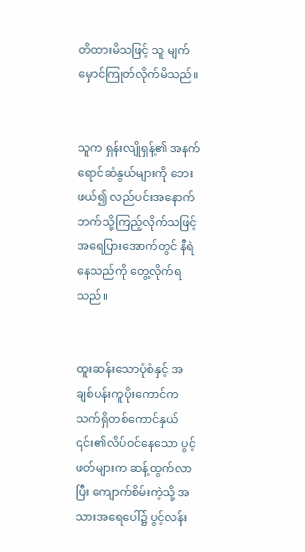တိထားမိသဖြင့် သူ မျက်မှောင်ကြုတ်လိုက်မိသည်။


သူက ရှန်းလျိုရှန့်၏ အနက်ရောင်ဆံနွယ်များကို ဘေးဖယ်၍ လည်ပင်းအနောက်ဘက်သို့ကြည့်လိုက်သဖြင့် အရေပြားအောက်တွင် နီရဲနေသည်ကို တွေ့လိုက်ရသည်။


ထူးဆန်းသောပုံစံနှင့် အချစ်ပန်းကူပိုးကောင်က သက်ရှိတစ်ကောင်နှယ် ၎င်း၏လိပ်ဝင်နေသော ပွင့်ဖတ်များက ဆန့်ထွက်လာပြီး ကျောက်စိမ်းကဲ့သို့ အသားအရေပေါ်၌ ပွင့်လန်း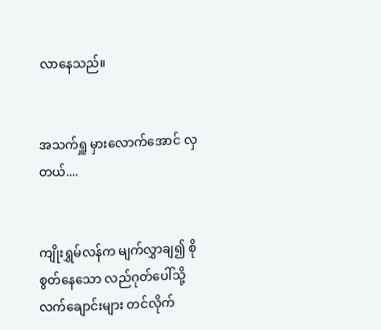လာနေသည်။


အသက်ရှူ မှားလောက်အောင် လှတယ်....


ကျိုးရွှမ်လန်က မျက်လွှာချ၍ စိုစွတ်နေသော လည်ဂုတ်ပေါ်သို့ လက်ချောင်းများ တင်လိုက်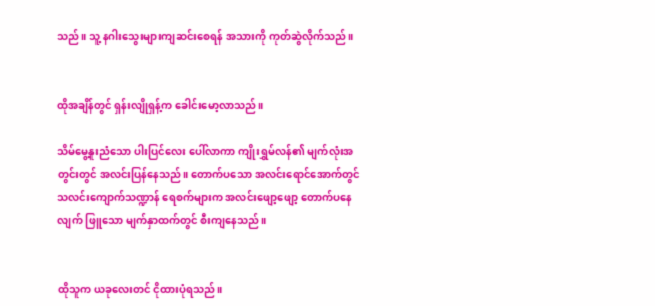သည်။ သူ့ နဂါးသွေးများကျဆင်းစေရန် အသားကို ကုတ်ဆွဲလိုက်သည်။


ထိုအချိန်တွင် ရှန်းလျိုရှန့်က ခေါင်းမော့လာသည်။

သိမ်မွေ့နူးညံသော ပါးပြင်လေး ပေါ်လာကာ ကျိုးရွှမ်လန်၏ မျက်လုံးအတွင်းတွင် အလင်းပြန်နေသည်။ တောက်ပသော အလင်းရောင်အောက်တွင် သလင်းကျောက်သဏ္ဍာန် ရေစက်များက အလင်းဖျော့ဖျော့ တောက်ပနေလျက် ဖြူသော မျက်နှာထက်တွင် စီးကျနေသည်။


ထိုသူက ယခုလေးတင် ငိုထားပုံရသည်။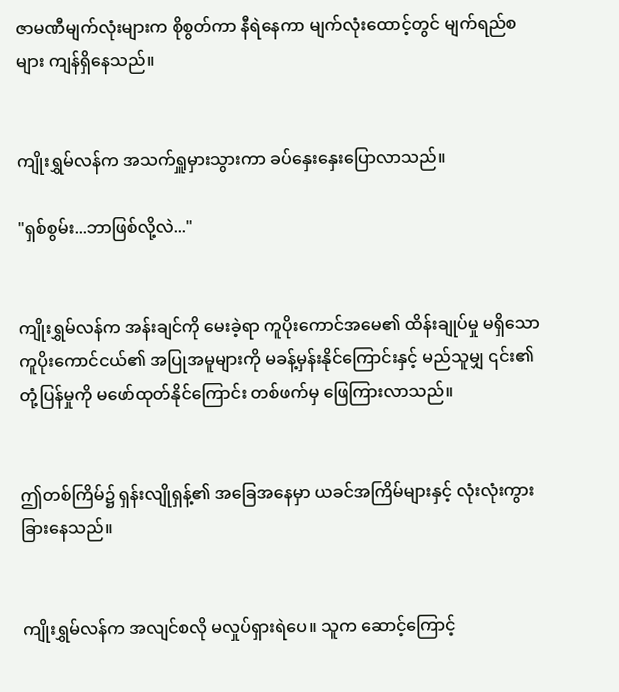ဇာမဏီမျက်လုံးများက စိုစွတ်ကာ နီရဲနေကာ မျက်လုံးထောင့်တွင် မျက်ရည်စများ ကျန်ရှိနေသည်။


ကျိုးရွှမ်လန်က အသက်ရှူမှားသွားကာ ခပ်နှေးနှေးပြောလာသည်။

"ရှစ်စွမ်း...ဘာဖြစ်လို့လဲ..."


ကျိုးရွှမ်လန်က အန်းချင်ကို မေးခဲ့ရာ ကူပိုးကောင်အမေ၏ ထိန်းချုပ်မှု မရှိသော ကူပိုးကောင်ငယ်၏ အပြုအမူများကို မခန့်မှန်းနိုင်ကြောင်းနှင့် မည်သူမျှ ၎င်း၏တုံ့ပြန်မှုကို မဖော်ထုတ်နိုင်ကြောင်း တစ်ဖက်မှ ဖြေကြားလာသည်။


ဤတစ်ကြိမ်၌ ရှန်းလျိုရှန့်၏ အခြေအနေမှာ ယခင်အကြိမ်များနှင့် လုံးလုံးကွားခြားနေသည်။


ကျိုးရွှမ်လန်က အလျင်စလို မလှုပ်ရှားရဲပေ။ သူက ဆောင့်ကြောင့်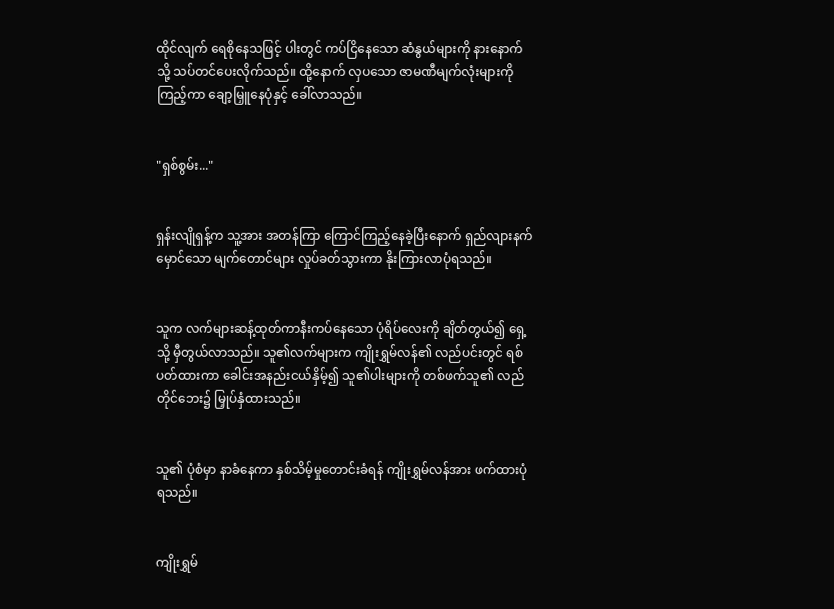ထိုင်လျက် ရေစိုနေသဖြင့် ပါးတွင် ကပ်ငြိနေသော ဆံနွယ်များကို နားနောက်သို့ သပ်တင်ပေးလိုက်သည်။ ထို့နောက် လှပသော ဇာမဏီမျက်လုံးများကို ကြည့်ကာ ချော့မြှူနေပုံနှင့် ခေါ်လာသည်။


"ရှစ်စွမ်း..."


ရှန်းလျိုရှန့်က သူ့အား အတန်ကြာ ကြောင်ကြည့်နေခဲ့ပြီးနောက် ရှည်လျားနက်မှောင်သော မျက်တောင်များ လှုပ်ခတ်သွားကာ နိုးကြားလာပုံရသည်။


သူက လက်များဆန့်ထုတ်ကာနီးကပ်နေသော ပုံရိပ်လေးကို ချိတ်တွယ်၍ ရှေ့သို့ မှီတွယ်လာသည်။ သူ၏လက်များက ကျိုးရွှမ်လန်၏ လည်ပင်းတွင် ရစ်ပတ်ထားကာ ခေါင်းအနည်းငယ်နှိမ့်၍ သူ၏ပါးများကို တစ်ဖက်သူ၏ လည်တိုင်ဘေး၌ မြှုပ်နှံထားသည်။


သူ၏ ပုံစံမှာ နာခံနေကာ နှစ်သိမ့်မှုတောင်းခံရန် ကျိုးရွှမ်လန်အား ဖက်ထားပုံရသည်။


ကျိုးရွှမ်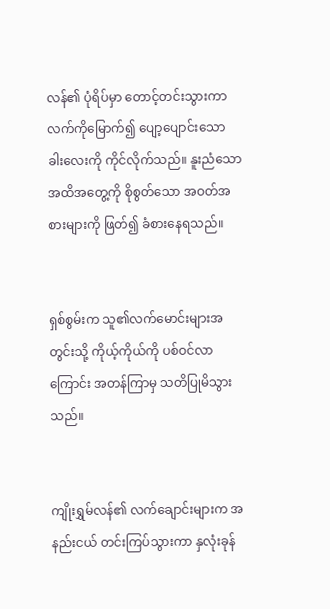လန်၏ ပုံရိပ်မှာ တောင့်တင်းသွားကာ လက်ကိုမြောက်၍ ပျော့ပျောင်းသော ခါးလေးကို ကိုင်လိုက်သည်။ နူးညံသော အထိအတွေ့ကို စိုစွတ်သော အဝတ်အစားများကို ဖြတ်၍ ခံစားနေရသည်။


ရှစ်စွမ်းက သူ၏လက်မောင်းများအတွင်းသို့ ကိုယ့်ကိုယ်ကို ပစ်ဝင်လာကြောင်း အတန်ကြာမှ သတိပြုမိသွားသည်။


ကျိုးရွှမ်လန်၏ လက်ချောင်းများက အနည်းငယ် တင်းကြပ်သွားကာ နှလုံးခုန်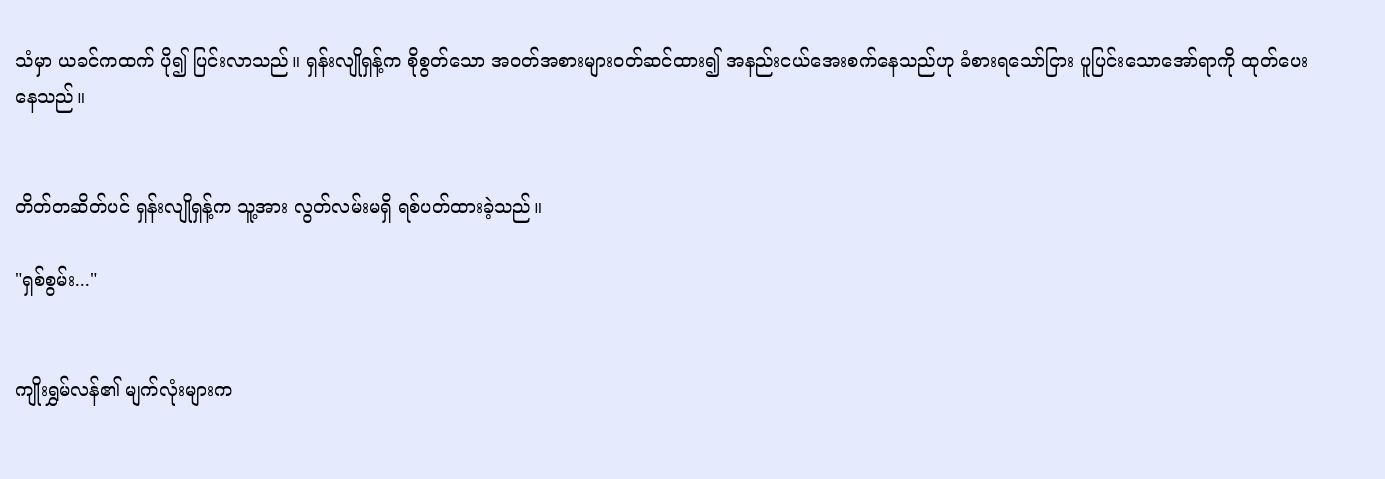သံမှာ ယခင်ကထက် ပို၍ ပြင်းလာသည်။ ရှန်းလျိုရှန့်က စိုစွတ်သော အဝတ်အစားများဝတ်ဆင်ထား၍ အနည်းငယ်အေးစက်နေသည်ဟု ခံစားရသော်ငြား ပူပြင်းသောအော်ရာကို ထုတ်ပေးနေသည်။


တိတ်တဆိတ်ပင် ရှန်းလျိုရှန့်က သူ့အား လွတ်လမ်းမရှိ ရစ်ပတ်ထားခဲ့သည်။

"ရှစ်စွမ်း..."


ကျိုးရွှမ်လန်၏ မျက်လုံးများက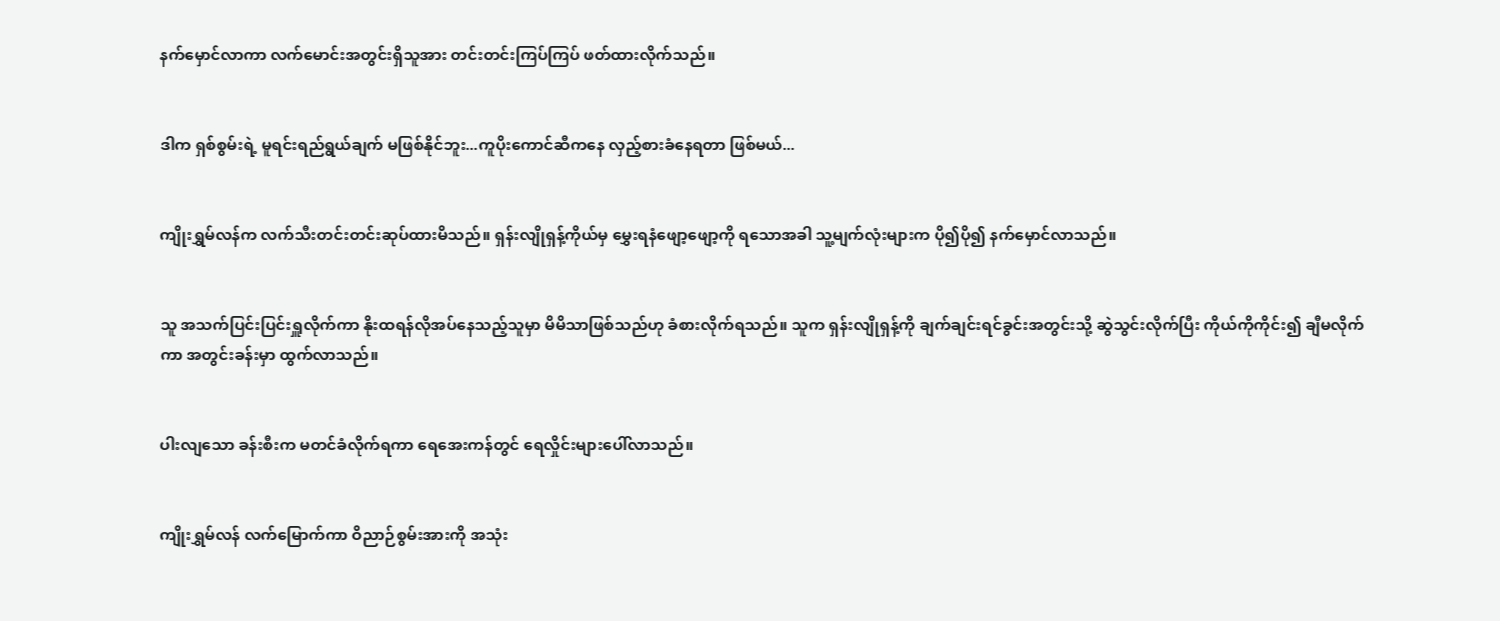နက်မှောင်လာကာ လက်မောင်းအတွင်းရှိသူအား တင်းတင်းကြပ်ကြပ် ဖတ်ထားလိုက်သည်။


ဒါက ရှစ်စွမ်းရဲ့ မူရင်းရည်ရွယ်ချက် မဖြစ်နိုင်ဘူး...ကူပိုးကောင်ဆီကနေ လှည့်စားခံနေရတာ ဖြစ်မယ်...


ကျိုးရွှမ်လန်က လက်သီးတင်းတင်းဆုပ်ထားမိသည်။ ရှန်းလျိုရှန့်ကိုယ်မှ မွှေးရနံဖျော့ဖျော့ကို ရသောအခါ သူ့မျက်လုံးများက ပို၍ပို၍ နက်မှောင်လာသည်။


သူ အသက်ပြင်းပြင်းရှူလိုက်ကာ နိုးထရန်လိုအပ်နေသည့်သူမှာ မိမိသာဖြစ်သည်ဟု ခံစားလိုက်ရသည်။ သူက ရှန်းလျိုရှန့်ကို ချက်ချင်းရင်ခွင်းအတွင်းသို့ ဆွဲသွင်းလိုက်ပြီး ကိုယ်ကိုကိုင်း၍ ချီမလိုက်ကာ အတွင်းခန်းမှာ ထွက်လာသည်။


ပါးလျသော ခန်းစီးက မတင်ခံလိုက်ရကာ ရေအေးကန်တွင် ရေလှိုင်းများပေါ်လာသည်။


ကျိုးရွှမ်လန် လက်မြောက်ကာ ဝိညာဉ်စွမ်းအားကို အသုံး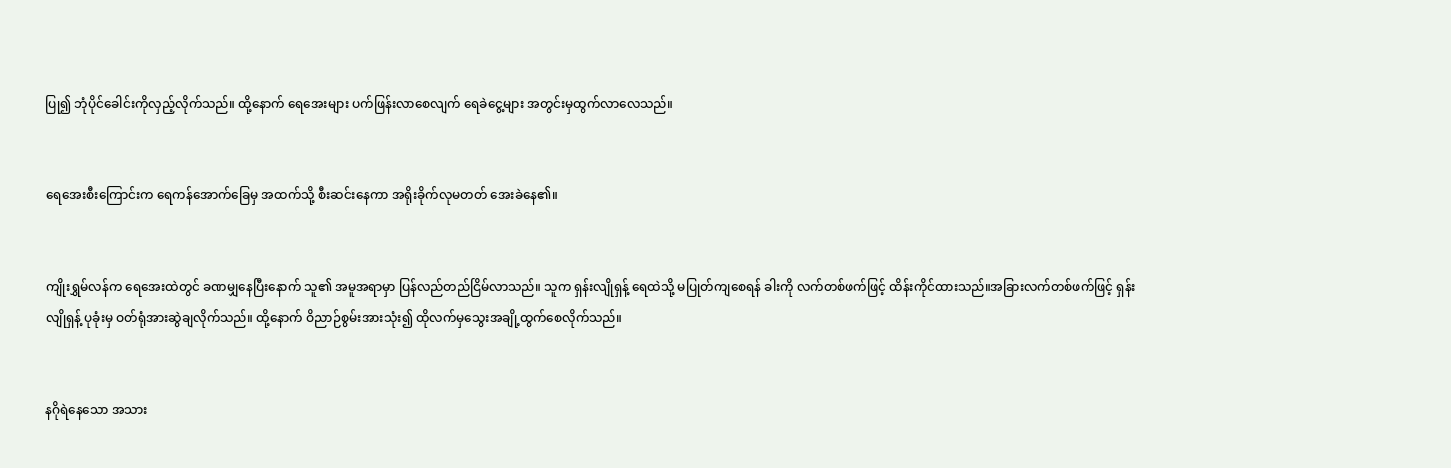ပြု၍ ဘုံပိုင်ခေါင်းကိုလှည့်လိုက်သည်။ ထို့နောက် ရေအေးများ ပက်ဖြန်းလာစေလျက် ရေခဲငွေ့များ အတွင်းမှထွက်လာလေသည်။


ရေအေးစီးကြောင်းက ရေကန်အောက်ခြေမှ အထက်သို့ စီးဆင်းနေကာ အရိုးခိုက်လုမတတ် အေးခဲနေ၏။


ကျိုးရွှမ်လန်က ရေအေးထဲတွင် ခဏမျှနေပြီးနောက် သူ၏ အမူအရာမှာ ပြန်လည်တည်ငြိမ်လာသည်။ သူက ရှန်းလျိုရှန့် ရေထဲသို့ မပြုတ်ကျစေရန် ခါးကို လက်တစ်ဖက်ဖြင့် ထိန်းကိုင်ထားသည်။အခြားလက်တစ်ဖက်ဖြင့် ရှန်းလျိုရှန့် ပုခုံးမှ ဝတ်ရုံအားဆွဲချလိုက်သည်။ ထို့နောက် ဝိညာဉ်စွမ်းအားသုံး၍ ထိုလက်မှသွေးအချို့ထွက်စေလိုက်သည်။


နဂိုရဲနေသော အသား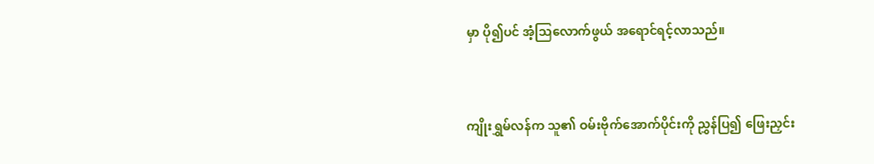မှာ ပို၍ပင် အံ့သြလောက်ဖွယ် အရောင်ရင့်လာသည်။


ကျိုးရွှမ်လန်က သူ၏ ဝမ်းဗိုက်အောက်ပိုင်းကို ညွှန်ပြ၍ ဖြေးညှင်း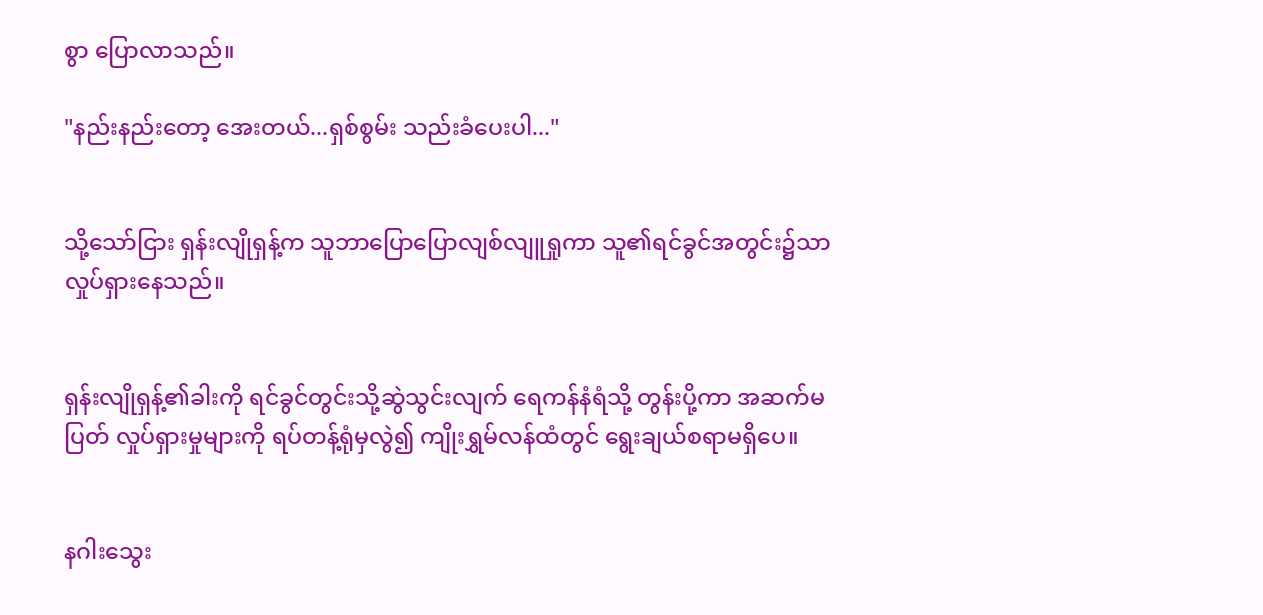စွာ ပြောလာသည်။

"နည်းနည်းတော့ အေးတယ်...ရှစ်စွမ်း သည်းခံပေးပါ..."


သို့သော်ငြား ရှန်းလျိုရှန့်က သူဘာပြောပြောလျစ်လျူရှုကာ သူ၏ရင်ခွင်အတွင်း၌သာ လှုပ်ရှားနေသည်။


ရှန်းလျိုရှန့်၏ခါးကို ရင်ခွင်တွင်းသို့ဆွဲသွင်းလျက် ရေကန်နံရံသို့ တွန်းပို့ကာ အဆက်မပြတ် လှုပ်ရှားမှုများကို ရပ်တန့်ရုံမှလွဲ၍ ကျိုးရွှမ်လန်ထံတွင် ရွေးချယ်စရာမရှိပေ။


နဂါးသွေး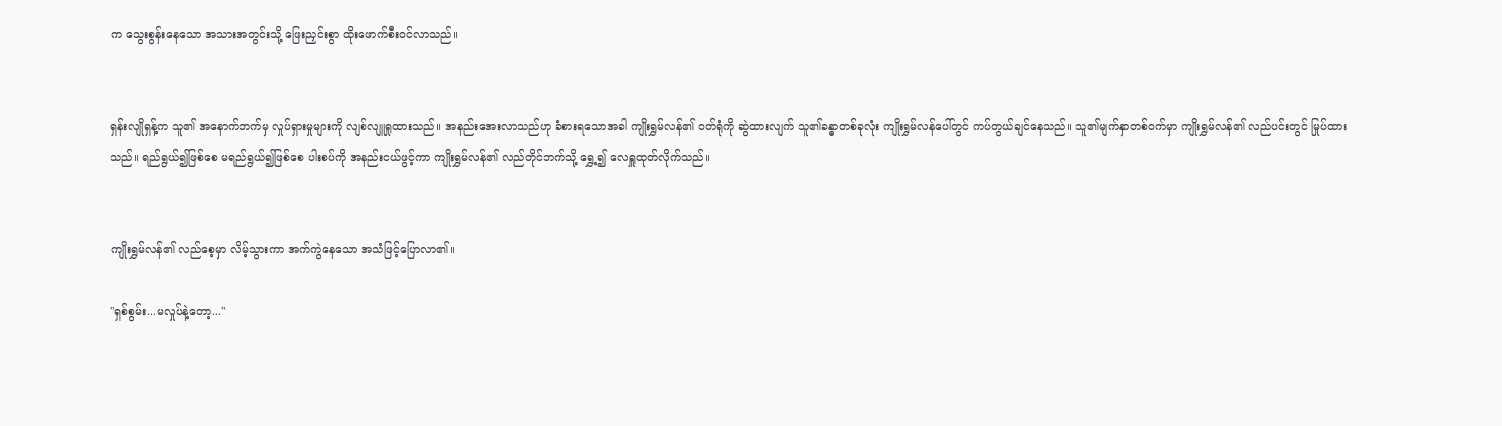က သွေးစွန်းနေသော အသားအတွင်းသို့ ဖြေးညှင်းစွာ ထိုးဖောက်စီးဝင်လာသည်။


ရှန်းလျိုရှန့်က သူ၏ အနောက်ဘက်မှ လှုပ်ရှားမှုများကို လျစ်လျူရှုထားသည်။ အနည်းအေးလာသည်ဟု ခံစားရသောအခါ ကျိုးရွှမ်လန်၏ ဝတ်ရုံကို ဆွဲထားလျက် သူ၏ခန္ဓာတစ်ခုလုံး ကျိုးရွှမ်လန်ပေါ်တွင် ကပ်တွယ်ချင်နေသည်။ သူ၏မျက်နှာတစ်ဝက်မှာ ကျိုးရွှမ်လန်၏ လည်ပင်းတွင် မြုပ်ထားသည်။ ရည်ရွယ်၍ဖြစ်စေ မရည်ရွယ်၍ဖြစ်စေ ပါးစပ်ကို အနည်းငယ်ဖွင့်ကာ ကျိုးရွှမ်လန်၏ လည်တိုင်ဘက်သို့ ရွှေ့၍ လေရှူထုတ်လိုက်သည်။


ကျိုးရွှမ်လန်၏ လည်စေ့မှာ လိမ့်သွားကာ အက်ကွဲနေသော အသံဖြင့်ပြောလာ၏။

"ရှစ်စွမ်း...မလှုပ်နဲ့တော့..."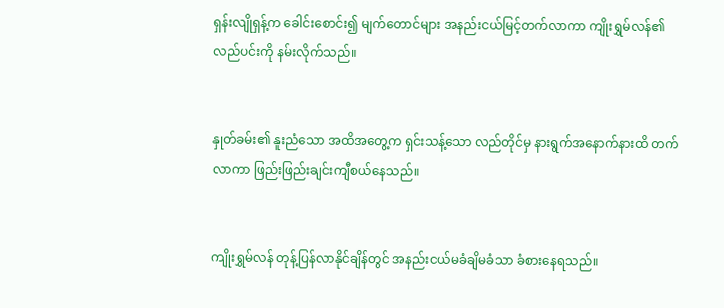ရှန်းလျိုရှန့်က ခေါင်းစောင်း၍ မျက်တောင်များ အနည်းငယ်မြင့်တက်လာကာ ကျိုးရွှမ်လန်၏ လည်ပင်းကို နမ်းလိုက်သည်။


နှုတ်ခမ်း၏ နူးညံသော အထိအတွေ့က ရှင်းသန့်သော လည်တိုင်မှ နားရွက်အနောက်နားထိ တက်လာကာ ဖြည်းဖြည်းချင်းကျီစယ်နေသည်။


ကျိုးရွှမ်လန် တုန့်ပြန်လာနိုင်ချိန်တွင် အနည်းငယ်မခံချိမခံသာ ခံစားနေရသည်။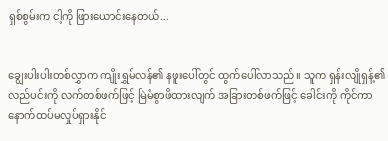ရှစ်စွမ်းက ငါ့ကို ဖြားယောင်းနေတယ်...


ချွေးပါးပါးတစ်လွှာက ကျိုးရွှမ်လန်၏ နဖူးပေါ်တွင် ထွက်ပေါ်လာသည်။ သူက ရှန်းလျိုရှန့်၏လည်ပင်းကို လက်တစ်ဖက်ဖြင့် မြဲမံစွာဖိထားလျက် အခြားတစ်ဖက်ဖြင့် ခေါင်းကို ကိုင်ကာ နောက်ထပ်မလှုပ်ရှားနိုင်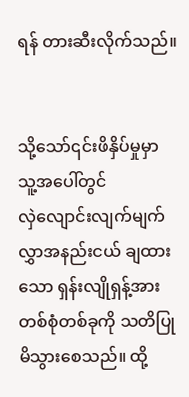ရန် တားဆီးလိုက်သည်။


သို့သော်၎င်းဖိနှိပ်မှုမှာ သူ့အပေါ်တွင် လှဲ‌လျောင်းလျက်မျက်လွှာအနည်းငယ် ချထားသော ရှန်းလျိုရှန့်အား တစ်စုံတစ်ခုကို သတိပြုမိသွားစေသည်။ ထို့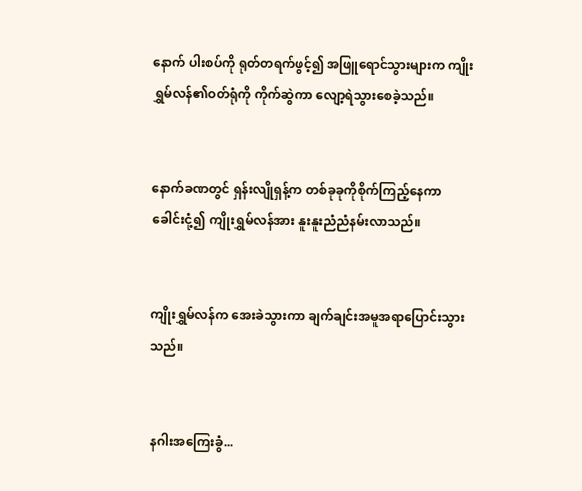နောက် ပါးစပ်ကို ရုတ်တရက်ဖွင့်၍ အဖြူရောင်သွားများက ကျိုးရွှမ်လန်၏ဝတ်ရုံကို ကိုက်ဆွဲကာ လျော့ရဲသွားစေခဲ့သည်။


နောက်ခဏတွင် ရှန်းလျိုရှန့်က တစ်ခုခုကိုစိုက်ကြည့်နေကာ ခေါင်းငုံ့၍ ကျိုးရွှမ်လန်အား နူးနူးညံညံနမ်းလာသည်။


ကျိုးရွှမ်လန်က အေးခဲသွားကာ ချက်ချင်းအမူအရာပြောင်းသွားသည်။


နဂါးအကြေးခွံ...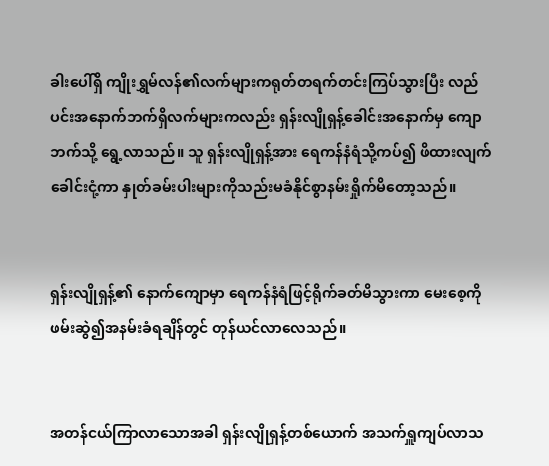ခါးပေါ်ရှိ ကျိုးရွှမ်လန်၏လက်များကရုတ်တရက်တင်းကြပ်သွားပြီး လည်ပင်းအနောက်ဘက်ရှိလက်များကလည်း ရှန်းလျိုရှန့်ခေါင်းအနောက်မှ ကျောဘက်သို့ ရွေ့လာသည်။ သူ ရှန်းလျိုရှန့်အား ရေကန်နံရံသို့ကပ်၍ ဖိထားလျက် ခေါင်းငုံ့ကာ နှုတ်ခမ်းပါးများကိုသည်းမခံနိုင်စွာနမ်းရှိုက်မိတော့သည်။


ရှန်းလျိုရှန့်၏ နောက်ကျောမှာ ရေကန်နံရံဖြင့်ရိုက်ခတ်မိသွားကာ မေးစေ့ကို ဖမ်းဆွဲ၍အနမ်းခံရချိန်တွင် တုန်ယင်လာလေသည်။


အတန်ငယ်ကြာလာသောအခါ ရှန်းလျိုရှန့်တစ်ယောက် အသက်ရှူကျပ်လာသ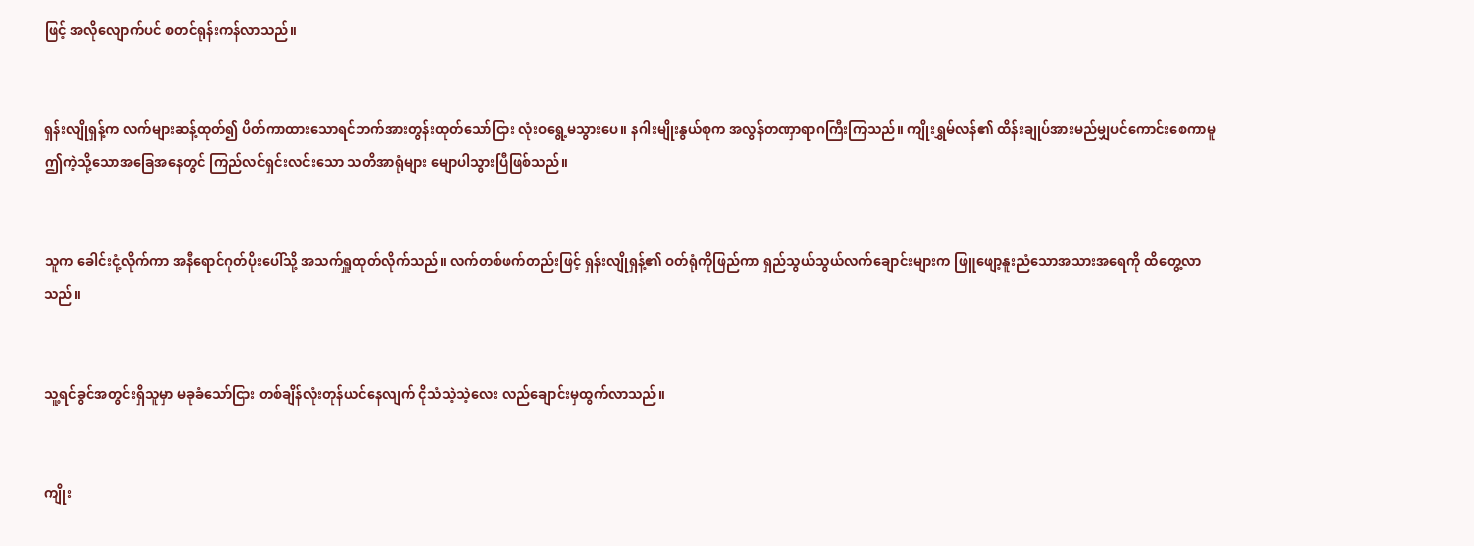ဖြင့် အလိုလျောက်ပင် စတင်ရုန်းကန်လာသည်။


ရှန်းလျိုရှန့်က လက်များဆန့်ထုတ်၍ ပိတ်ကာထားသောရင်ဘက်အားတွန်းထုတ်သော်ငြား လုံးဝရွေ့မသွားပေ။ နဂါးမျိုးနွယ်စုက အလွန်တဏှာရာဂကြီးကြသည်။ ကျိုးရွှမ်လန်၏ ထိန်းချုပ်အားမည်မျှပင်ကောင်းစေကာမူ ဤကဲ့သို့သောအခြေအနေတွင် ကြည်လင်ရှင်းလင်းသော သတိအာရုံများ မျောပါသွားပြီဖြစ်သည်။


သူက ခေါင်းငုံ့လိုက်ကာ အနီရောင်ဂုတ်ပိုးပေါ်သို့ အသက်ရှူထုတ်လိုက်သည်။ လက်တစ်ဖက်တည်းဖြင့် ရှန်းလျိုရှန့်၏ ဝတ်ရုံကိုဖြည်ကာ ရှည်သွယ်သွယ်လက်ချောင်းများက ဖြူဖျော့နူးညံသောအသားအရေကို ထိတွေ့လာသည်။


သူ့ရင်ခွင်အတွင်းရှိသူမှာ မခုခံသော်ငြား တစ်ချိန်လုံးတုန်ယင်နေလျက် ငိုသံသဲ့သဲ့လေး လည်ချောင်းမှထွက်လာသည်။


ကျိုး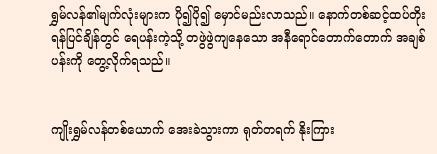ရွှမ်လန်၏မျက်လုံးများက ပို၍ပို၍ မှောင်မည်းလာသည်။ နောက်တစ်ဆင့်ထပ်တိုးရန်ပြင်ချိန်တွင် ရေပန်းကဲ့သို့ တဖွဲဖွဲကျနေသော အနီရောင်တောက်တောက် အချစ်ပန်းကို တွေ့လိုက်ရသည်။


ကျိုးရွှမ်လန်တစ်ယောက် အေးခဲသွားကာ ရုတ်တရက် နိုးကြား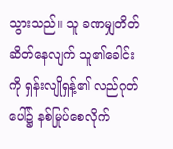သွားသည်။ သူ ခဏမျှတိတ်ဆိတ်နေလျက် သူ၏ခေါင်းကို ရှန်းလျိုရှန့်၏ လည်ဂုတ်ပေါ်၌ နစ်မြုပ်စေလိုက်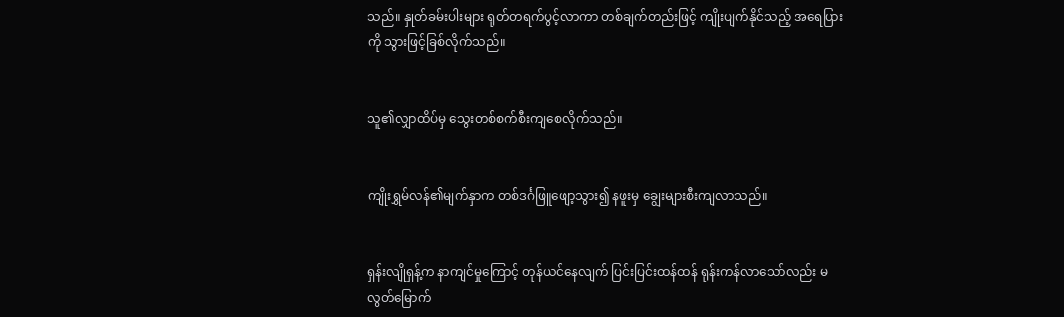သည်။ နှုတ်ခမ်းပါးများ ရုတ်တရက်ပွင့်လာကာ တစ်ချက်တည်းဖြင့် ကျိုးပျက်နိုင်သည့် အရေပြားကို သွားဖြင့်ခြစ်လိုက်သည်။


သူ၏လျှာထိပ်မှ သွေးတစ်စက်စီးကျစေလိုက်သည်။


ကျိုးရွှမ်လန်၏မျက်နှာက တစ်ဒင်္ဂဖြူဖျော့သွား၍ နဖူးမှ ချွေးများစီးကျလာသည်။


ရှန်းလျိုရှန့်က နာကျင်မှုကြောင့် တုန်ယင်နေလျက် ပြင်းပြင်းထန်ထန် ရုန်းကန်လာသော်လည်း မလွတ်မြောက်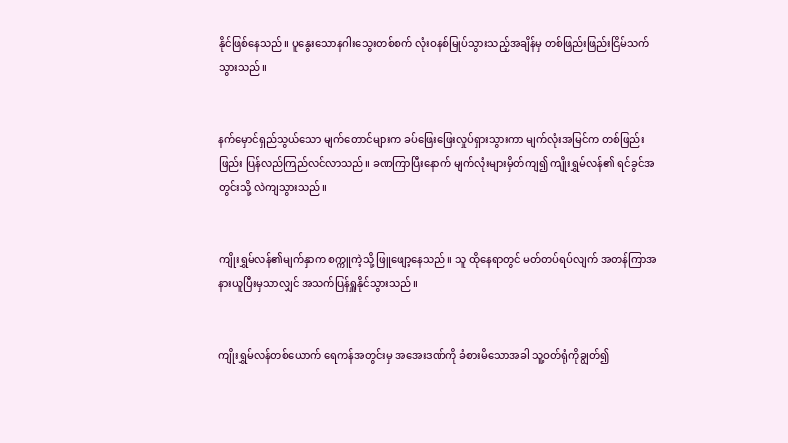နိုင်ဖြစ်နေသည်။ ပူနွေးသောနဂါးသွေးတစ်စက် လုံးဝနစ်မြုပ်သွားသည့်အချိန်မှ တစ်ဖြည်းဖြည်းငြိမ်သက်သွားသည်။


နက်မှောင်ရှည်သွယ်သော မျက်တောင်များက ခပ်ဖြေးဖြေးလှုပ်ရှားသွားကာ မျက်လုံးအမြင်က တစ်ဖြည်းဖြည်း ပြန်လည်ကြည်လင်လာသည်။ ခဏကြာပြီးနောက် မျက်လုံးများမှိတ်ကျ၍ ကျိုးရွှမ်လန်၏ ရင်ခွင်အတွင်းသို့ လဲကျသွားသည်။


ကျိုးရွှမ်လန်၏မျက်နှာက စက္ကူကဲ့သို့ ဖြူဖျော့နေသည်။ သူ ထိုနေရာတွင် မတ်တပ်ရပ်လျက် အတန်ကြာအနားယူပြီးမှသာလျှင် အသက်ပြန်ရှူနိုင်သွားသည်။


ကျိုးရွှမ်လန်တစ်ယောက် ရေကန်အတွင်းမှ အအေးဒဏ်ကို ခံစားမိသောအခါ သူ့ဝတ်ရုံကိုချွတ်၍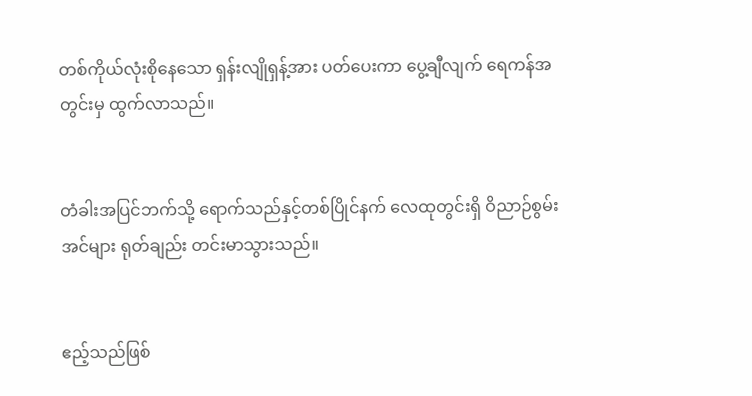တစ်ကိုယ်လုံးစိုနေသော ရှန်းလျိုရှန့်အား ပတ်ပေးကာ ပွေ့ချီလျက် ရေကန်အတွင်းမှ ထွက်လာသည်။


တံခါးအပြင်ဘက်သို့ ရောက်သည်နှင့်တစ်ပြိုင်နက် လေထုတွင်းရှိ ဝိညာဉ်စွမ်းအင်များ ရုတ်ချည်း တင်းမာသွားသည်။


ဧည့်သည်ဖြစ်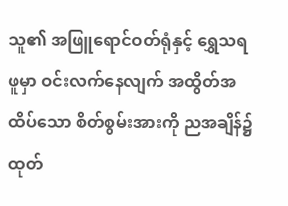သူ၏ အဖြူရောင်ဝတ်ရုံနှင့် ရွှေသရဖူမှာ ဝင်းလက်နေလျက် အထွိတ်အထိပ်သော စိတ်စွမ်းအားကို ညအချိန်၌ ထုတ်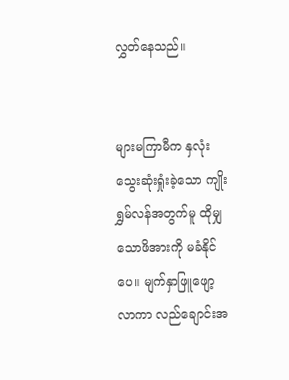လွှတ်နေသည်။


များမကြာမီက နှလုံးသွေးဆုံးရှုံးခဲ့သော ကျိုးရွှမ်လန်အတွက်မူ ထိုမျှသောဖိအားကို မခံနိုင်ပေ။ မျက်နှာဖြူဖျော့လာကာ လည်ချောင်းအ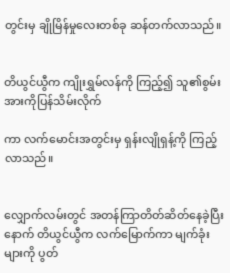တွင်းမှ ချိုမြိန်မှုလေးတစ်ခု ဆန်တက်လာသည်။


တိယွင်ယွီက ကျိုးရွှမ်လန်ကို ကြည့်၍ သူ၏စွမ်းအားကိုပြန်သိမ်းလိုက်

ကာ လက်မောင်းအတွင်းမှ ရှန်းလျိုရှန့်ကို ကြည့်လာသည်။


လျှောက်လမ်းတွင် အတန်ကြာတိတ်ဆိတ်နေခဲ့ပြီးနောက် တိယွင်ယွီက လက်မြောက်ကာ မျက်ခုံးများကို ပွတ်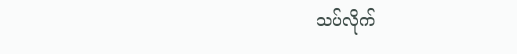သပ်လိုက်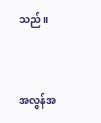သည်။


အလွန်အ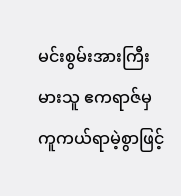မင်းစွမ်းအားကြီးမားသူ ဧကရာဇ်မှ ကူကယ်ရာမဲ့စွာဖြင့်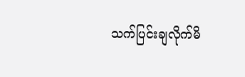သက်ပြင်းချလိုက်မိ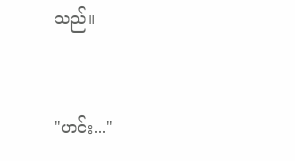သည်။


"ဟင်း..."